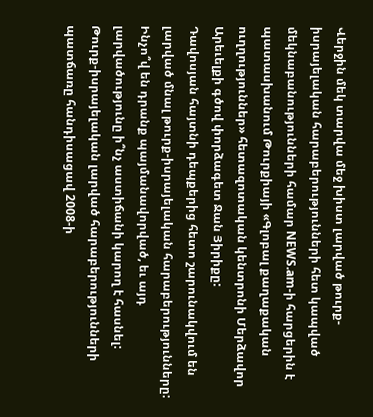Վերջին մեկ տարվա մեջ խիստ լարված թուրք-իսրայելական հարաբերությունների հետ կապված մեկնաբանությունների համար NEWS.am-ի հարցերին է պատասխանում Թուրքիայի «Գլոբալ քաղաքական ուղղություններ» հետազոտական կենտրոնի Մերձավոր Արեւելքի գծով փորձագետ Ջան Յիրիքը:
Դավոսյան հայտնի դեպքերից հետո շարունակվում են լարված մնալ թուրք-իսրայելական հարաբերությունները: Ինչո՞վ են դրանք պայմանավորված, եւ այդ լարվածությունը ի՞նչ աստիճանի կարող է հասնել:
Թուրք-իսրայելական լարված հարաբերությունների պատճառը հանդիսացավ 2008-ի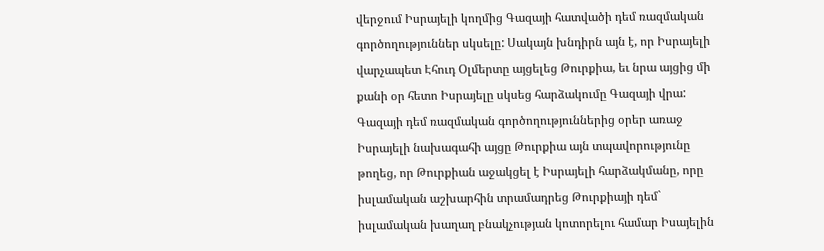վերջում Իսրայելի կողմից Գազայի հատվածի դեմ ռազմական գործողություններ սկսելը: Սակայն խնդիրն այն է, որ Իսրայելի վարչապետ Էհուդ Օլմերտը այցելեց Թուրքիա, եւ նրա այցից մի քանի օր հետո Իսրայելը սկսեց հարձակումը Գազայի վրա: Գազայի դեմ ռազմական գործողություններից օրեր առաջ Իսրայելի նախագահի այցը Թուրքիա այն տպավորությունը թողեց, որ Թուրքիան աջակցել է Իսրայելի հարձակմանը, որը իսլամական աշխարհին տրամադրեց Թուրքիայի դեմ` իսլամական խաղաղ բնակչության կոտորելու համար Իսայելին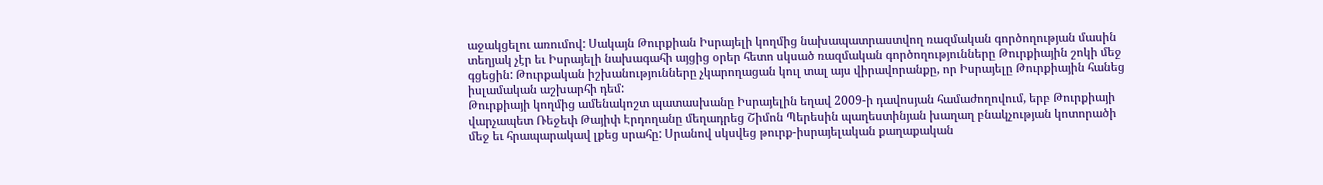աջակցելու առումով: Սակայն Թուրքիան Իսրայելի կողմից նախապատրաստվող ռազմական գործողության մասին տեղյակ չէր եւ Իսրայելի նախագահի այցից օրեր հետո սկսած ռազմական գործողությունները Թուրքիային շոկի մեջ գցեցին: Թուրքական իշխանությունները չկարողացան կուլ տալ այս վիրավորանքը, որ Իսրայելը Թուրքիային հանեց իսլամական աշխարհի դեմ:
Թուրքիայի կողմից ամենակոշտ պատասխանը Իսրայելին եղավ 2009-ի դավոսյան համաժողովում, երբ Թուրքիայի վարչապետ Ռեջեփ Թայիփ Էրդողանը մեղադրեց Շիմոն Պերեսին պաղեստինյան խաղաղ բնակչության կոտորածի մեջ եւ հրապարակավ լքեց սրահը: Սրանով սկսվեց թուրք-իսրայելական քաղաքական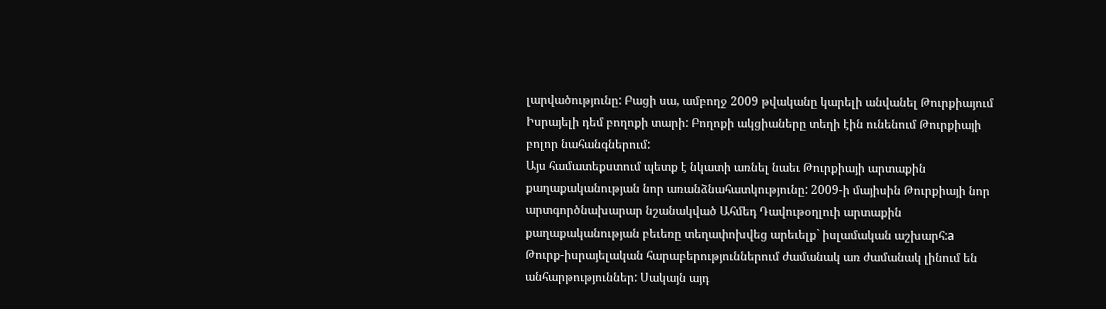լարվածությունը: Բացի սա, ամբողջ 2009 թվականը կարելի անվանել Թուրքիայում Իսրայելի դեմ բողոքի տարի: Բողոքի ակցիաները տեղի էին ունենում Թուրքիայի բոլոր նահանգներում:
Այս համատեքստում պետք է նկատի առնել նաեւ Թուրքիայի արտաքին քաղաքականության նոր առանձնահատկությունը: 2009-ի մայիսին Թուրքիայի նոր արտգործնախարար նշանակված Ահմեդ Դավութօղլուի արտաքին քաղաքականության բեւեռը տեղափոխվեց արեւելք` իսլամական աշխարհ:а
Թուրք-իսրայելական հարաբերություններում ժամանակ առ ժամանակ լինում են անհարթություններ: Սակայն այդ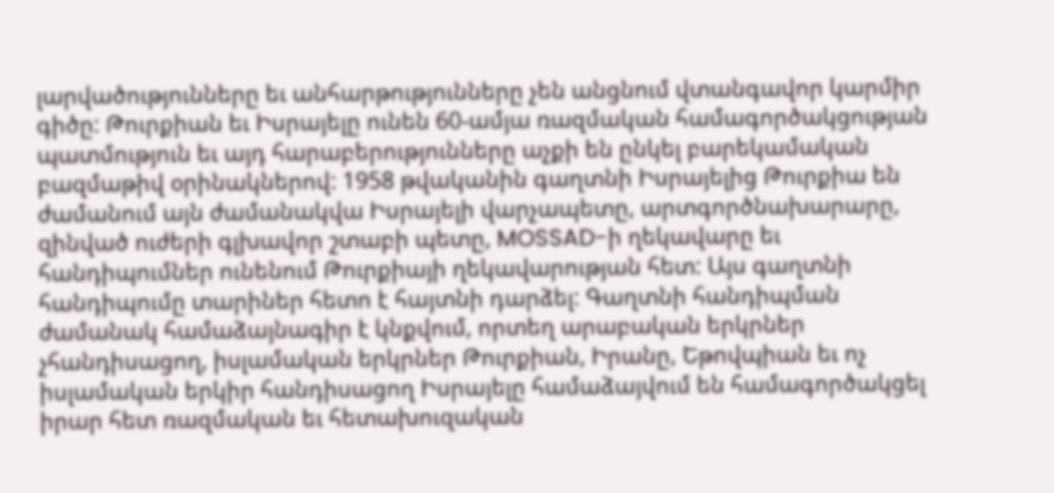լարվածությունները եւ անհարթությունները չեն անցնում վտանգավոր կարմիր գիծը: Թուրքիան եւ Իսրայելը ունեն 60-ամյա ռազմական համագործակցության պատմություն եւ այդ հարաբերությունները աչքի են ընկել բարեկամական բազմաթիվ օրինակներով: 1958 թվականին գաղտնի Իսրայելից Թուրքիա են ժամանում այն ժամանակվա Իսրայելի վարչապետը, արտգործնախարարը, զինված ուժերի գլխավոր շտաբի պետը, MOSSAD-ի ղեկավարը եւ հանդիպումներ ունենում Թուրքիայի ղեկավարության հետ: Այս գաղտնի հանդիպումը տարիներ հետո է հայտնի դարձել: Գաղտնի հանդիպման ժամանակ համաձայնագիր է կնքվում, որտեղ արաբական երկրներ չհանդիսացող, իսլամական երկրներ Թուրքիան, Իրանը, Եթովպիան եւ ոչ իսլամական երկիր հանդիսացող Իսրայելը համաձայվում են համագործակցել իրար հետ ռազմական եւ հետախուզական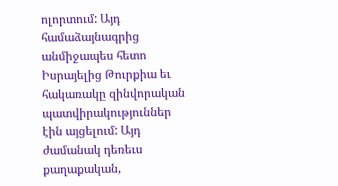ոլորտում: Այդ համաձայնագրից անմիջապես հետո Իսրայելից Թուրքիա եւ հակառակը զինվորական պատվիրակություններ էին այցելում: Այդ ժամանակ դեռեւս քաղաքական,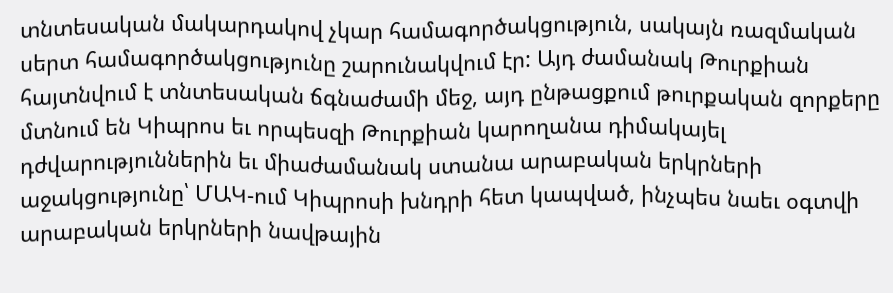տնտեսական մակարդակով չկար համագործակցություն, սակայն ռազմական սերտ համագործակցությունը շարունակվում էր: Այդ ժամանակ Թուրքիան հայտնվում է տնտեսական ճգնաժամի մեջ, այդ ընթացքում թուրքական զորքերը մտնում են Կիպրոս եւ որպեսզի Թուրքիան կարողանա դիմակայել դժվարություններին եւ միաժամանակ ստանա արաբական երկրների աջակցությունը՝ ՄԱԿ-ում Կիպրոսի խնդրի հետ կապված, ինչպես նաեւ օգտվի արաբական երկրների նավթային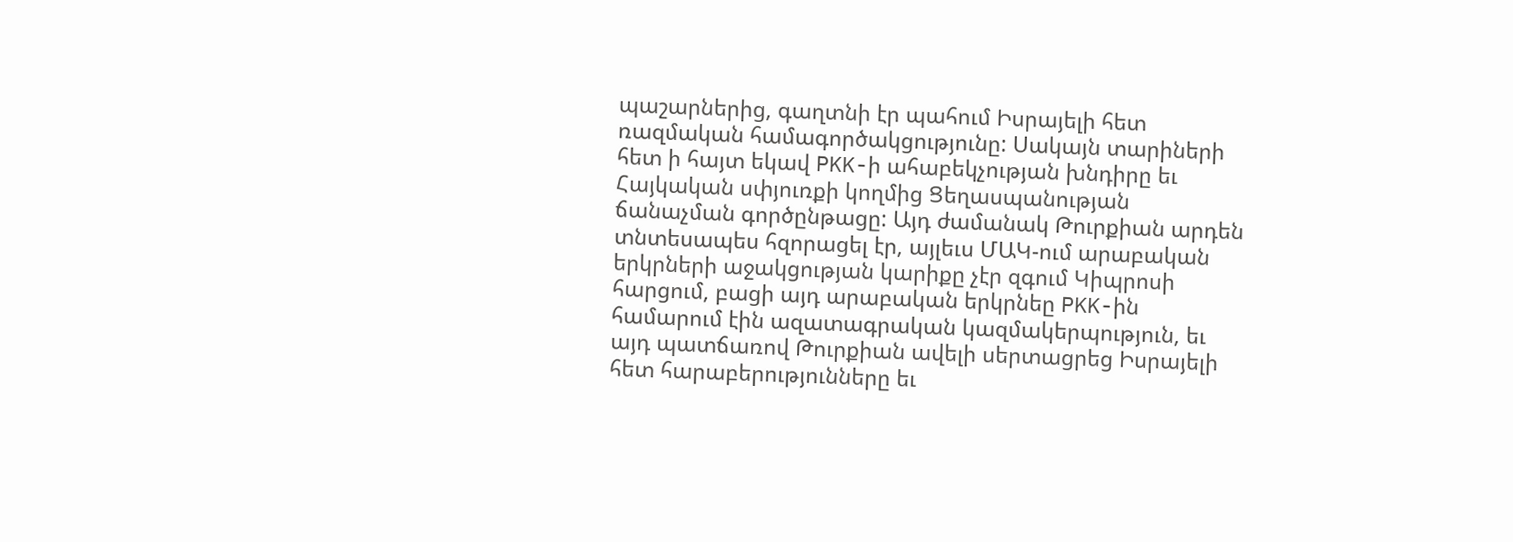պաշարներից, գաղտնի էր պահում Իսրայելի հետ ռազմական համագործակցությունը: Սակայն տարիների հետ ի հայտ եկավ PKK-ի ահաբեկչության խնդիրը եւ Հայկական սփյուռքի կողմից Ցեղասպանության ճանաչման գործընթացը: Այդ ժամանակ Թուրքիան արդեն տնտեսապես հզորացել էր, այլեւս ՄԱԿ-ում արաբական երկրների աջակցության կարիքը չէր զգում Կիպրոսի հարցում, բացի այդ արաբական երկրնեը PKK-ին համարում էին ազատագրական կազմակերպություն, եւ այդ պատճառով Թուրքիան ավելի սերտացրեց Իսրայելի հետ հարաբերությունները եւ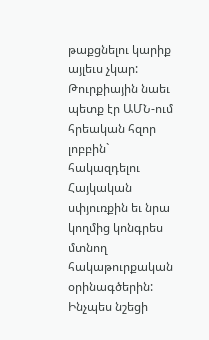թաքցնելու կարիք այլեւս չկար: Թուրքիային նաեւ պետք էր ԱՄՆ-ում հրեական հզոր լոբբին` հակազդելու Հայկական սփյուռքին եւ նրա կողմից կոնգրես մտնող հակաթուրքական օրինագծերին:
Ինչպես նշեցի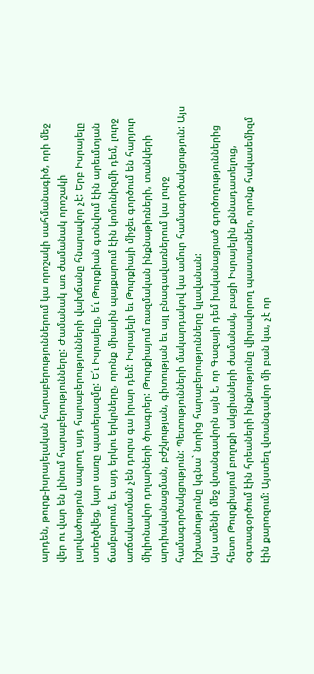արդեն, թուրք-իսրայելական հարաբերություններում կա որոշակի սահմանագիծ, որի մեջ վեր ու վար են լինում հարաբերությունները: Ժամանակ առ ժամանակ որոշակի լարվածություն ապրող այդ հարաբերությունների վախճանը հնարավոր չէ: Երբ Իսրայելը ստեղծվեց, կար սառը պատերազմը: Ե՛ւ Իսրայելը, ե՛ւ Թուրքիան գտնվում էին արեւմտյան ճամբարում, եւ այդ երկու երկրները, որոնք միասին պայքարում էին կոմունիզմի դեմ, լուրջ առճակատման չեն դուրս գա իրար դեմ: Իսրայելի եւ Թուրքիայի միջեւ գործում են հարյուր միլիոնավոր դոլարների ծրագրեր: Թուրքիայում ռազմական ինքնաթիռների, տանկերի արդիականացման, բժշկության, գիտության եւ այլ բնագավառներում կա լուրջ համագործակցություն: Պետությունների մակարդակով կա ամուր համագործակցություն: Այս իշխանությունը կգնա` նորից հարաբերությունները կլավանան:
Այս ամենի մեջ վտանգավորն այն է, որ Գազայի դեմ իականացրած գործողություններից հետո Թուրքիայում բողոքի ակցիաների ժամանակ, բացի Իսրայելին քննադատելուց, օգտագօրծում էին հրեաների ինքնությունը վիրավորող պաստառներ, որոնք հակասեմիզմ էին քարոզում: Այստեղ վտանգավոր մի բան կա, չէ որ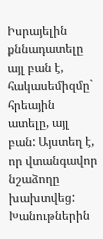Իսրայելին քննադատելը այլ բան է, հակասեմիզմը` հրեային ատելը, այլ բան: Այստեղ է, որ վտանգավոր նշաձողը խախտվեց: Խանութներին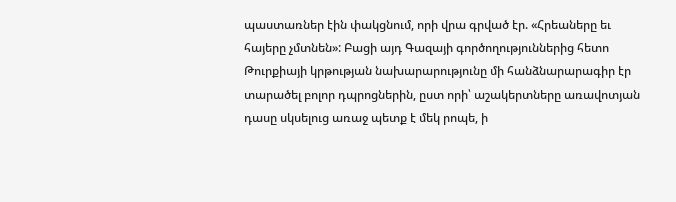պաստառներ էին փակցնում, որի վրա գրված էր. «Հրեաները եւ հայերը չմտնեն»: Բացի այդ Գազայի գործողություններից հետո Թուրքիայի կրթության նախարարությունը մի հանձնարարագիր էր տարածել բոլոր դպրոցներին, ըստ որի՝ աշակերտները առավոտյան դասը սկսելուց առաջ պետք է մեկ րոպե, ի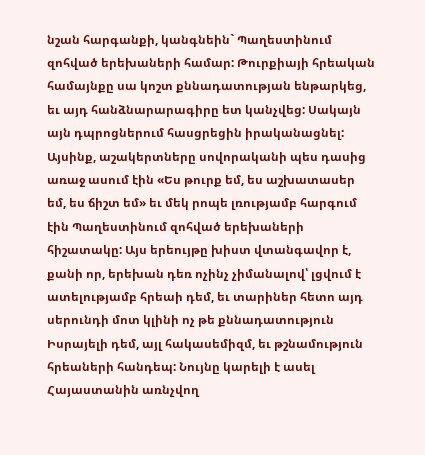նշան հարգանքի, կանգնեին` Պաղեստինում զոհված երեխաների համար: Թուրքիայի հրեական համայնքը սա կոշտ քննադատության ենթարկեց, եւ այդ հանձնարարագիրը ետ կանչվեց: Սակայն այն դպրոցներում հասցրեցին իրականացնել: Այսինք, աշակերտները սովորականի պես դասից առաջ ասում էին «Ես թուրք եմ, ես աշխատասեր եմ, ես ճիշտ եմ» եւ մեկ րոպե լռությամբ հարգում էին Պաղեստինում զոհված երեխաների հիշատակը: Այս երեույթը խիստ վտանգավոր է, քանի որ, երեխան դեռ ոչինչ չիմանալով՝ լցվում է ատելությամբ հրեաի դեմ, եւ տարիներ հետո այդ սերունդի մոտ կլինի ոչ թե քննադատություն Իսրայելի դեմ, այլ հակասեմիզմ, եւ թշնամություն հրեաների հանդեպ: Նույնը կարելի է ասել Հայաստանին առնչվող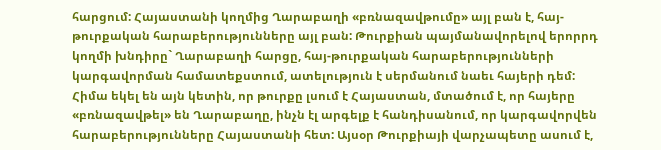հարցում: Հայաստանի կողմից Ղարաբաղի «բռնազավթումը» այլ բան է, հայ-թուրքական հարաբերությունները այլ բան: Թուրքիան պայմանավորելով երորրդ կողմի խնդիրը` Ղարաբաղի հարցը, հայ-թուրքական հարաբերությունների կարգավորման համատեքստում, ատելություն է սերմանում նաեւ հայերի դեմ: Հիմա եկել են այն կետին, որ թուրքը լսում է Հայաստան, մտածում է, որ հայերը «բռնազավթել» են Ղարաբաղը, ինչն էլ արգելք է հանդիսանում, որ կարգավորվեն հարաբերությունները Հայաստանի հետ: Այսօր Թուրքիայի վարչապետը ասում է,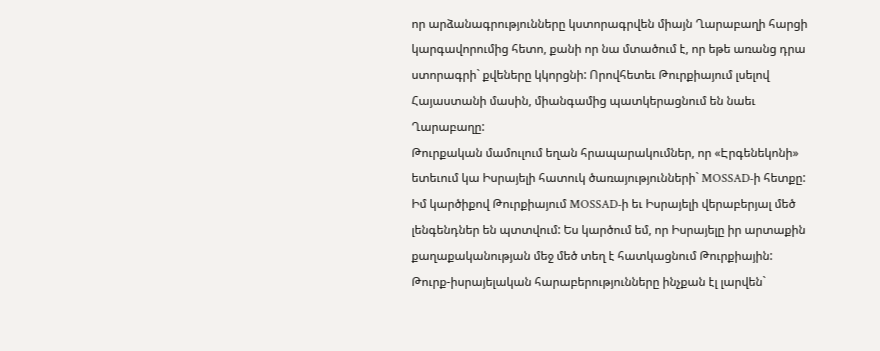որ արձանագրությունները կստորագրվեն միայն Ղարաբաղի հարցի կարգավորումից հետո, քանի որ նա մտածում է, որ եթե առանց դրա ստորագրի` քվեները կկորցնի: Որովհետեւ Թուրքիայում լսելով Հայաստանի մասին, միանգամից պատկերացնում են նաեւ Ղարաբաղը:
Թուրքական մամուլում եղան հրապարակումներ, որ «Էրգենեկոնի» ետեւում կա Իսրայելի հատուկ ծառայությունների` MOSSAD-ի հետքը:
Իմ կարծիքով Թուրքիայում MOSSAD-ի եւ Իսրայելի վերաբերյալ մեծ լենգենդներ են պտտվում: Ես կարծում եմ, որ Իսրայելը իր արտաքին քաղաքականության մեջ մեծ տեղ է հատկացնում Թուրքիային: Թուրք-իսրայելական հարաբերությունները ինչքան էլ լարվեն`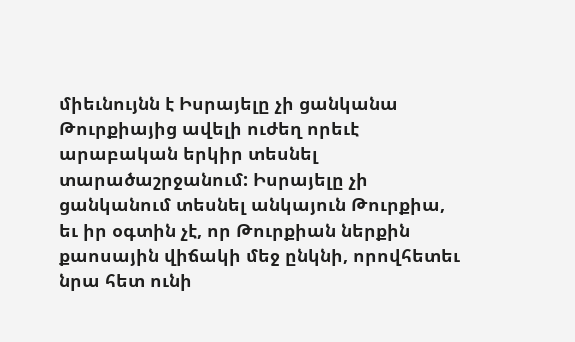միեւնույնն է Իսրայելը չի ցանկանա Թուրքիայից ավելի ուժեղ որեւէ արաբական երկիր տեսնել տարածաշրջանում: Իսրայելը չի ցանկանում տեսնել անկայուն Թուրքիա, եւ իր օգտին չէ, որ Թուրքիան ներքին քաոսային վիճակի մեջ ընկնի, որովհետեւ նրա հետ ունի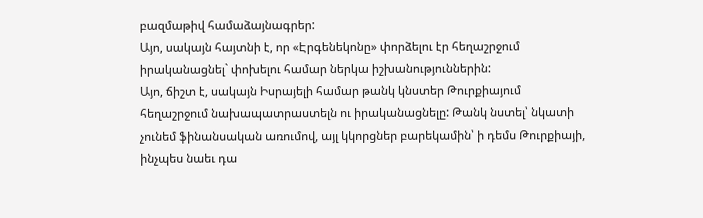բազմաթիվ համաձայնագրեր:
Այո, սակայն հայտնի է, որ «Էրգենեկոնը» փորձելու էր հեղաշրջում իրականացնել` փոխելու համար ներկա իշխանություններին:
Այո, ճիշտ է, սակայն Իսրայելի համար թանկ կնստեր Թուրքիայում հեղաշրջում նախապատրաստելն ու իրականացնելը: Թանկ նստել՝ նկատի չունեմ ֆինանսական առումով, այլ կկորցներ բարեկամին՝ ի դեմս Թուրքիայի, ինչպես նաեւ դա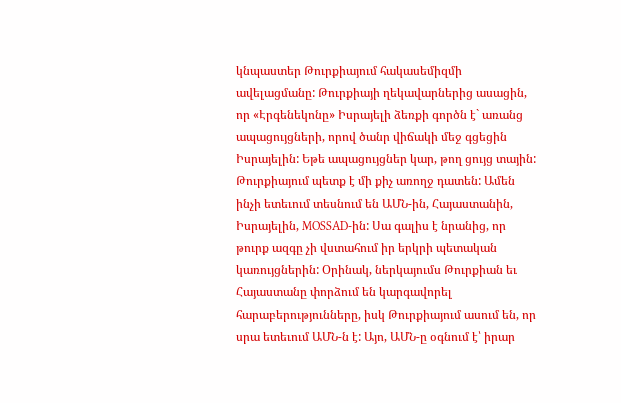կնպաստեր Թուրքիայում հակասեմիզմի ավելացմանը: Թուրքիայի ղեկավարներից ասացին, որ «Էրգենեկոնը» Իսրայելի ձեռքի գործն է` առանց ապացույցների, որով ծանր վիճակի մեջ գցեցին Իսրայելին: Եթե ապացույցներ կար, թող ցույց տային: Թուրքիայում պետք է մի քիչ առողջ դատեն: Ամեն ինչի ետեւում տեսնում են ԱՄՆ-ին, Հայաստանին, Իսրայելին, MOSSAD-ին: Սա գալիս է նրանից, որ թուրք ազգը չի վստահում իր երկրի պետական կառույցներին: Օրինակ, ներկայումս Թուրքիան եւ Հայաստանը փորձում են կարգավորել հարաբերությունները, իսկ Թուրքիայում ասում են, որ սրա ետեւում ԱՄՆ-ն է: Այո, ԱՄՆ-ը օգնում է՝ իրար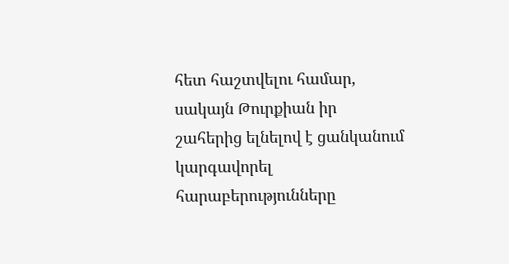հետ հաշտվելու համար, սակայն Թուրքիան իր շահերից ելնելով է ցանկանում կարգավորել հարաբերությունները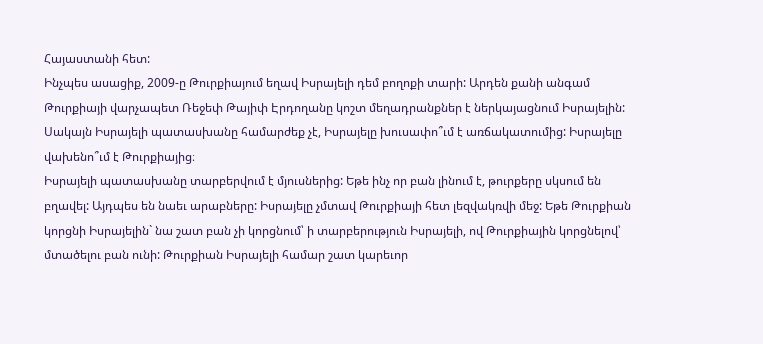Հայաստանի հետ:
Ինչպես ասացիք, 2009-ը Թուրքիայում եղավ Իսրայելի դեմ բողոքի տարի: Արդեն քանի անգամ Թուրքիայի վարչապետ Ռեջեփ Թայիփ Էրդողանը կոշտ մեղադրանքներ է ներկայացնում Իսրայելին: Սակայն Իսրայելի պատասխանը համարժեք չէ, Իսրայելը խուսափո՞ւմ է առճակատումից: Իսրայելը վախենո՞ւմ է Թուրքիայից։
Իսրայելի պատասխանը տարբերվում է մյուսներից: Եթե ինչ որ բան լինում է, թուրքերը սկսում են բղավել: Այդպես են նաեւ արաբները: Իսրայելը չմտավ Թուրքիայի հետ լեզվակռվի մեջ: Եթե Թուրքիան կորցնի Իսրայելին` նա շատ բան չի կորցնում՝ ի տարբերություն Իսրայելի, ով Թուրքիային կորցնելով՝ մտածելու բան ունի: Թուրքիան Իսրայելի համար շատ կարեւոր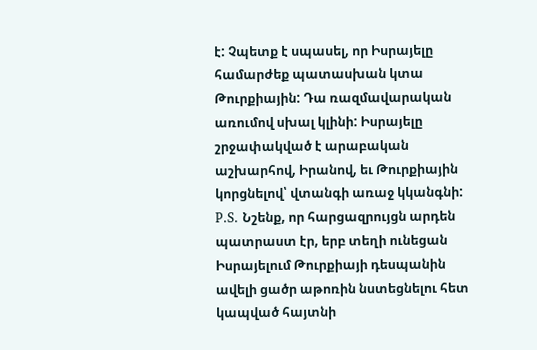է: Չպետք է սպասել, որ Իսրայելը համարժեք պատասխան կտա Թուրքիային: Դա ռազմավարական առումով սխալ կլինի: Իսրայելը շրջափակված է արաբական աշխարհով, Իրանով, եւ Թուրքիային կորցնելով՝ վտանգի առաջ կկանգնի:
P.S. Նշենք, որ հարցազրույցն արդեն պատրաստ էր, երբ տեղի ունեցան Իսրայելում Թուրքիայի դեսպանին ավելի ցածր աթոռին նստեցնելու հետ կապված հայտնի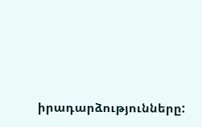իրադարձությունները: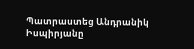Պատրաստեց Անդրանիկ Իսպիրյանը